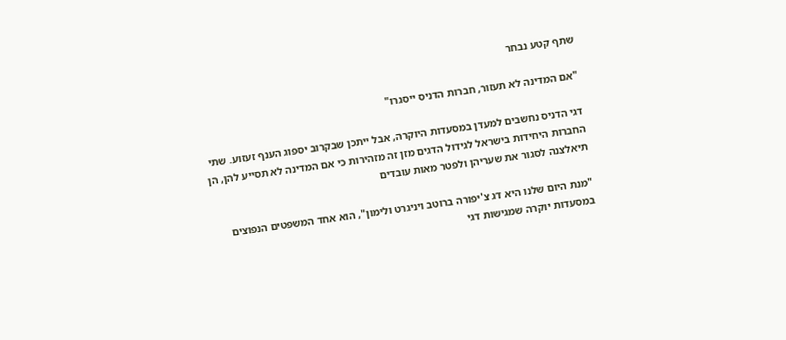שתף קטע נבחר

"אם המדינה לא תעזור, חברות הדניס ייסגרו"

דגי הדניס נחשבים למעדן במסעדות היוקרה, אבל ייתכן שבקרוב יספוג הענף זעזוע. שתי החברות היחידות בישראל לגידול הדגים מזן זה מזהירות כי אם המדינה לא תסייע להן, הן תיאלצנה לסגור את שעריהן ולפטר מאות עובדים

"מנת היום שלנו היא דג צ'יפורה ברוטב ויניגרט ולימון", הוא אחד המשפטים הנפוצים במסעדות יוקרה שמגישות דגי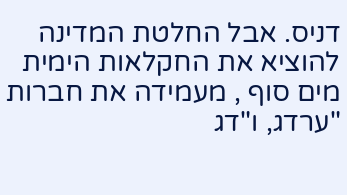דניס. אבל החלטת המדינה להוציא את החקלאות הימית מים סוף , מעמידה את חברות "ערדג, ו"דג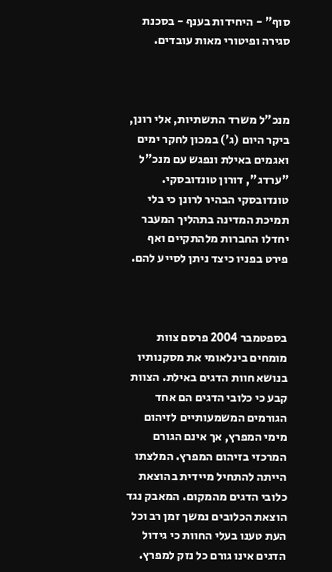סוף" - היחידות בענף - בסכנת סגירה ופיטורי מאות עובדים.



מנכ"ל משרד התשתיות, אלי רונן, ביקר היום (ג') במכון לחקר ימים ואגמים באילת ונפגש עם מנכ"ל "ערדג", דורון טונדובסקי. טונדובסקי הבהיר לרונן כי בלי תמיכת המדינה בתהליך המעבר יחדלו החברות מלהתקיים ואף פירט בפניו כיצד ניתן לסייע להם.



בספטמבר 2004 פרסם צוות מומחים בינלאומי את מסקנותיו בנושא חוות הדגים באילת. הצוות קבע כי כלובי הדגים הם אחד הגורמים המשמעותיים לזיהום מימי המפרץ, אך אינם הגורם המרכזי בזיהום המפרץ. המלצתו הייתה להתחיל מיידית בהוצאת כלובי הדגים מהמקום. המאבק נגד הוצאת הכלובים נמשך זמן רב וכל העת טענו בעלי החוות כי גידול הדגים אינו גורם כל נזק למפרץ.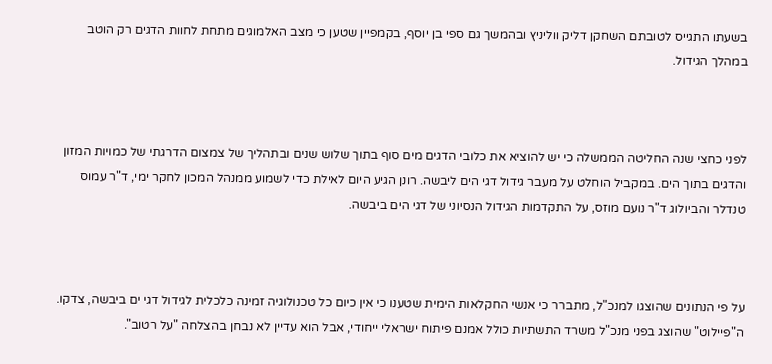בשעתו התגייס לטובתם השחקן דליק ווליניץ ובהמשך גם ספי בן יוסף, בקמפיין שטען כי מצב האלמוגים מתחת לחוות הדגים רק הוטב במהלך הגידול.



לפני כחצי שנה החליטה הממשלה כי יש להוציא את כלובי הדגים מים סוף בתוך שלוש שנים ובתהליך של צמצום הדרגתי של כמויות המזון והדגים בתוך הים. במקביל הוחלט על מעבר גידול דגי הים ליבשה. רונן הגיע היום לאילת כדי לשמוע ממנהל המכון לחקר ימי, ד"ר עמוס טנדלר והביולוג ד"ר נועם מוזס, על התקדמות הגידול הנסיוני של דגי הים ביבשה.



על פי הנתונים שהוצגו למנכ"ל, מתברר כי אנשי החקלאות הימית שטענו כי אין כיום כל טכנולוגיה זמינה כלכלית לגידול דגי ים ביבשה, צדקו. ה"פיילוט" שהוצג בפני מנכ"ל משרד התשתיות כולל אמנם פיתוח ישראלי ייחודי, אבל הוא עדיין לא נבחן בהצלחה "על רטוב".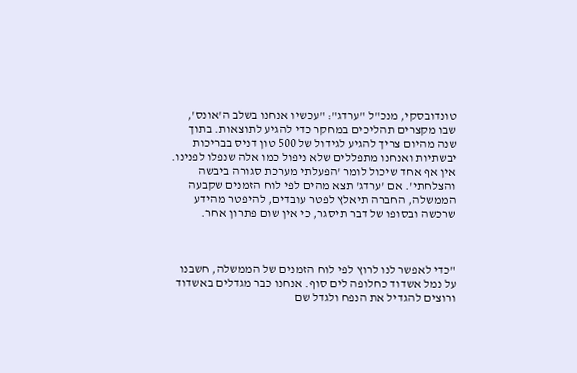טונדובסקי, מנכ"ל "ערדג": "עכשיו אנחנו בשלב ה'אונס', שבו מקצרים תהליכים במחקר כדי להגיע לתוצאות. בתוך שנה מהיום צריך להגיע לגידול של 500 טון דניס בבריכות יבשתיות ואנחנו מתפללים שלא ניפול כמו אלה שנפלו לפנינו. אין אף אחד שיכול לומר 'הפעלתי מערכת סגורה ביבשה והצלחתי'. אם 'ערדג' תצא מהים לפי לוח הזמנים שקבעה הממשלה, החברה תיאלץ לפטר עובדים, להיפטר מהידע שרכשה ובסופו של דבר תיסגר, כי אין שום פתרון אחר.



"כדי לאפשר לנו לרוץ לפי לוח הזמנים של הממשלה, חשבנו על נמל אשדוד כחלופה לים סוף. אנחנו כבר מגדלים באשדוד ורוצים להגדיל את הנפח ולגדל שם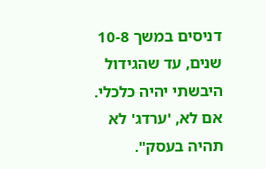דניסים במשך 10-8 שנים, עד שהגידול היבשתי יהיה כלכלי. אם לא, 'ערדג' לא תהיה בעסק".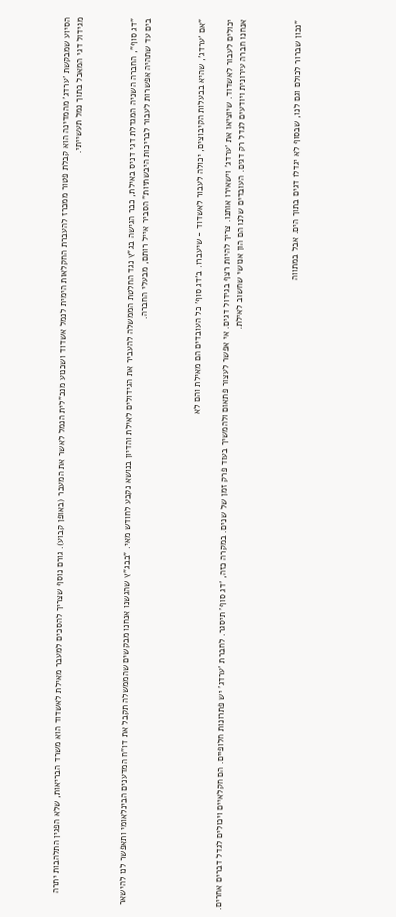הסיוע שמבקשת 'ערדג' מהמדינה הוא קבלת פטור ממכרז להעברת החקלאות הימית לנמל אשדוד ושכנוע מנכ"לית הנמל לאשר את המעבר (באופן קבוע). גורם נוסף שצריך להסכים למעבר מאילת לאשדוד הוא משרד הבריאות, שלא הפגין התלהבות יתרה מגידול דגי המאכל בתוך נמל תעשייתי.



"דג סוף", החברה השניה המגדלת דגי דניס באילת, כבר הגישה בג"ץ נגד החלטת הממשלה להעביר את הגידולים לאילת והדיון בנושא נקבע לחודש מאי. "בבג"ץ שהגשנו אנחנו מבקשים שהממשלה תקבל את דו"ח המדענים הבינלאומי ותאפשר לנו להישאר בים עד שתהיה אפשרות לעבור לבריכות היבשתיות" הסביר אייל רותם, מבעלי החברה.



"אם 'ערדג', שהיא בבעלות הקיבוצים, יכולה לעבור לאשדוד - שיעברו. ב'דג סוף' כל העובדים הם מאילת והם לא

יכולים לעבור לאשדוד. שיוציאו את 'ערדג' וישאירו אותנו. צריך להיות רצף בגידול דגים. אי אפשר לעצור פתאום ולהמשיך בעוד פרק זמן של שנים. במקרה כזה, 'דג סוף' תיסגר. לחברת 'ערדג' יש פתרונות חלופיים. הם חקלאיים ויכולים לגדל דברים אחרים. אנחנו חברה עירונית ויודעים לגדל רק דגים. העובדים שלנו הם הון אנושי שחשוב לאילת.



"נכון שברור לכולם וגם לנו, שבסוף לא יגדלו דגים בתוך הים. אבל במתווה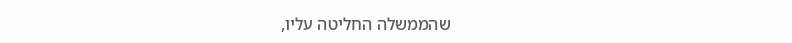שהממשלה החליטה עליו,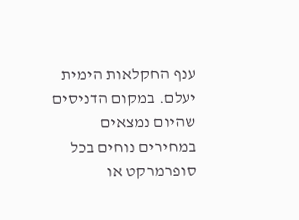ענף החקלאות הימית יעלם. במקום הדניסים שהיום נמצאים במחירים נוחים בכל סופרמרקט או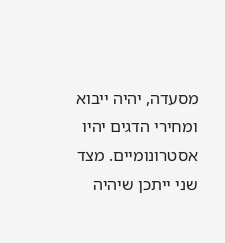מסעדה, יהיה ייבוא ומחירי הדגים יהיו אסטרונומיים. מצד שני ייתכן שיהיה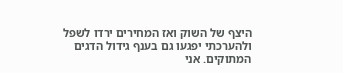היצף של השוק ואז המחירים ירדו לשפל ולהערכתי יפגעו גם בענף גידול הדגים המתוקים. אני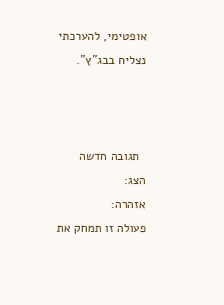אופטימי, להערכתי נצליח בבג"ץ".



  תגובה חדשה
הצג:
אזהרה:
פעולה זו תמחק את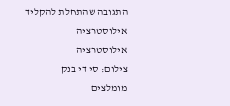התגובה שהתחלת להקליד
אילוסטרציה
אילוסטרציה
צילום: סי די בנק
מומלצים